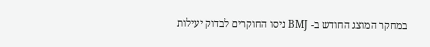במחקר המוצג החודש ב- BMJ ניסו החוקרים לבדוק יעילות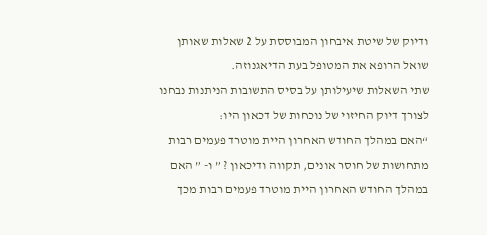ודיוק של שיטת איבחון המבוססת על 2 שאלות שאותן שואל הרופא את המטופל בעת הדיאגנוזה.
שתי השאלות שיעילותן על בסיס התשובות הניתנות נבחנו לצורך דיוק החיזוי של נוכחות של דכאון היו:
“האם במהלך החודש האחרון היית מוטרד פעמים רבות מתחושות של חוסר אונים, תקווה ודיכאון ? ” ו- ” האם במהלך החודש האחרון היית מוטרד פעמים רבות מכך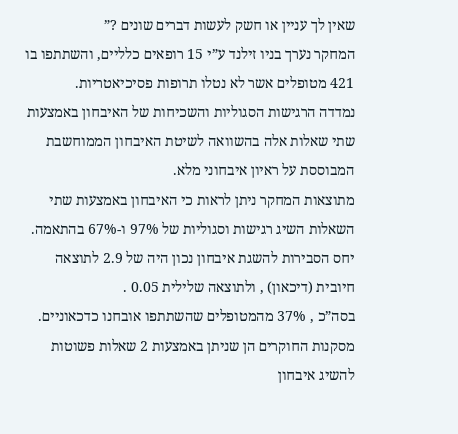שאין לך עניין או חשק לעשות דברים שונים ?”
המחקר נערך בניו זילנד ע”י 15 רופאים כלליים, והשתתפו בו 421 מטופלים אשר לא נטלו תרופות פסיכיאטריות.
נמדדה הרגישות הסגוליות והשכיחות של האיבחון באמצעות שתי שאלות אלה בהשוואה לשיטת האיבחון הממוחשבת המבוססת על ראיון איבחוני מלא.
מתוצאות המחקר ניתן לראות כי האיבחון באמצעות שתי השאלות השיג רגישות וסגוליות של 97% ו-67% בהתאמה. יחס הסבירות להשגת איבחון נכון היה של 2.9 לתוצאה חיובית (דיכאון) , ולתוצאה שלילית 0.05 .
בסה”כ , 37% מהמטופלים שהשתתפו אובחנו כדכאוניים.
מסקנות החוקרים הן שניתן באמצעות 2 שאלות פשוטות להשיג איבחון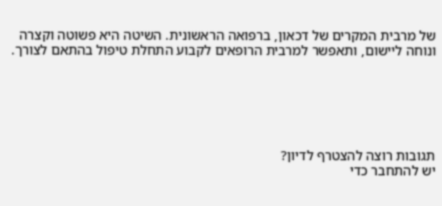של מרבית המקרים של דכאון, ברפואה הראשונית. השיטה היא פשוטה וקצרה ונוחה ליישום, ותאפשר למרבית הרופאים לקבוע התחלת טיפול בהתאם לצורך.






תגובות רוצה להצטרף לדיון?
יש להתחבר כדי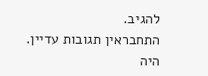להגיב.
התחבראין תגובות עדיין. היה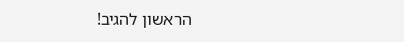הראשון להגיב!